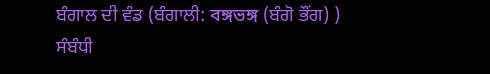ਬੰਗਾਲ ਦੀ ਵੰਡ (ਬੰਗਾਲੀ: বঙ্গভঙ্গ (ਬੰਗੋ ਭੌਂਗ) ) ਸੰਬੰਧੀ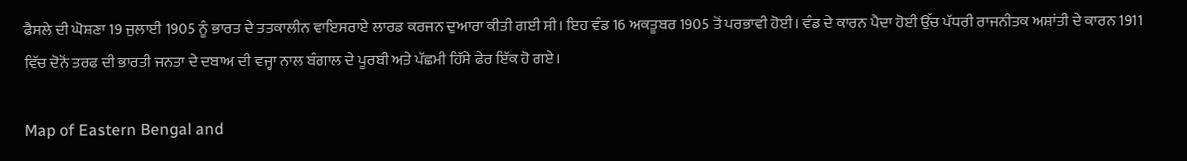ਫੈਸਲੇ ਦੀ ਘੋਸ਼ਣਾ 19 ਜੁਲਾਈ 1905 ਨੂੰ ਭਾਰਤ ਦੇ ਤਤਕਾਲੀਨ ਵਾਇਸਰਾਏ ਲਾਰਡ ਕਰਜਨ ਦੁਆਰਾ ਕੀਤੀ ਗਈ ਸੀ। ਇਹ ਵੰਡ 16 ਅਕਤੂਬਰ 1905 ਤੋਂ ਪਰਭਾਵੀ ਹੋਈ। ਵੰਡ ਦੇ ਕਾਰਨ ਪੈਦਾ ਹੋਈ ਉੱਚ ਪੱਧਰੀ ਰਾਜਨੀਤਕ ਅਸ਼ਾਂਤੀ ਦੇ ਕਾਰਨ 1911 ਵਿੱਚ ਦੋਨੋਂ ਤਰਫ ਦੀ ਭਾਰਤੀ ਜਨਤਾ ਦੇ ਦਬਾਅ ਦੀ ਵਜ੍ਹਾ ਨਾਲ ਬੰਗਾਲ ਦੇ ਪੂਰਬੀ ਅਤੇ ਪੱਛਮੀ ਹਿੱਸੇ ਫੇਰ ਇੱਕ ਹੋ ਗਏ।

Map of Eastern Bengal and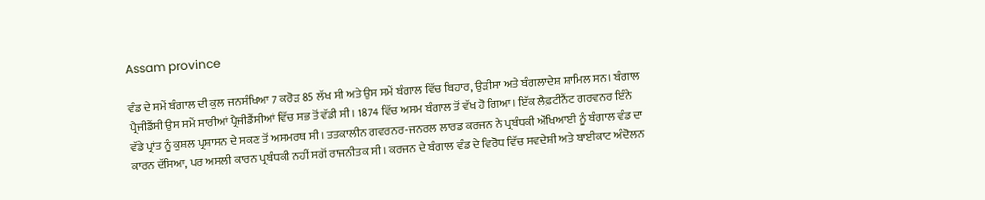Assam province

ਵੰਡ ਦੇ ਸਮੇਂ ਬੰਗਾਲ ਦੀ ਕੁਲ ਜਨਸੰਖਿਆ 7 ਕਰੋੜ 85 ਲੱਖ ਸੀ ਅਤੇ ਉਸ ਸਮੇਂ ਬੰਗਾਲ ਵਿੱਚ ਬਿਹਾਰ, ਉੜੀਸਾ ਅਤੇ ਬੰਗਲਾਦੇਸ਼ ਸ਼ਾਮਿਲ ਸਨ। ਬੰਗਾਲ ਪ੍ਰੈਜੀਡੈਂਸੀ ਉਸ ਸਮੇਂ ਸਾਰੀਆਂ ਪ੍ਰੈਜੀਡੈਂਸੀਆਂ ਵਿੱਚ ਸਭ ਤੋਂ ਵੱਡੀ ਸੀ। 1874 ਵਿੱਚ ਅਸਮ ਬੰਗਾਲ ਤੋਂ ਵੱਖ ਹੋ ਗਿਆ। ਇੱਕ ਲੈਫ਼ਟੀਨੈਂਟ ਗਰਵਨਰ ਇੰਨੇ ਵੱਡੇ ਪ੍ਰਾਂਤ ਨੂੰ ਕੁਸ਼ਲ ਪ੍ਰਸ਼ਾਸਨ ਦੇ ਸਕਣ ਤੋਂ ਅਸਮਰਥ ਸੀ। ਤਤਕਾਲੀਨ ਗਵਰਨਰ-ਜਨਰਲ ਲਾਰਡ ਕਰਜਨ ਨੇ ਪ੍ਰਬੰਧਕੀ ਔਖਿਆਈ ਨੂੰ ਬੰਗਾਲ ਵੰਡ ਦਾ ਕਾਰਨ ਦੱਸਿਆ, ਪਰ ਅਸਲੀ ਕਾਰਨ ਪ੍ਰਬੰਧਕੀ ਨਹੀਂ ਸਗੋਂ ਰਾਜਨੀਤਕ ਸੀ। ਕਰਜਨ ਦੇ ਬੰਗਾਲ ਵੰਡ ਦੇ ਵਿਰੋਧ ਵਿੱਚ ਸਵਦੇਸ਼ੀ ਅਤੇ ਬਾਈਕਾਟ ਅੰਦੋਲਨ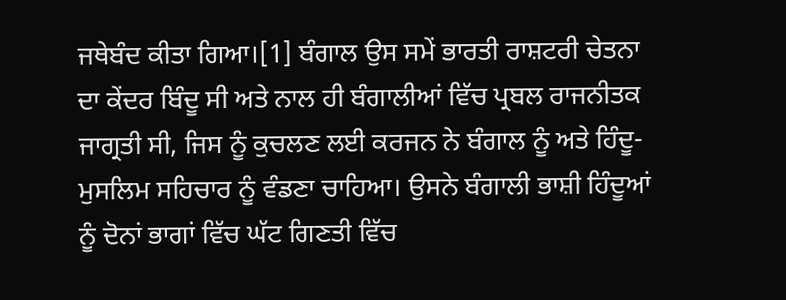ਜਥੇਬੰਦ ਕੀਤਾ ਗਿਆ।[1] ਬੰਗਾਲ ਉਸ ਸਮੇਂ ਭਾਰਤੀ ਰਾਸ਼ਟਰੀ ਚੇਤਨਾ ਦਾ ਕੇਂਦਰ ਬਿੰਦੂ ਸੀ ਅਤੇ ਨਾਲ ਹੀ ਬੰਗਾਲੀਆਂ ਵਿੱਚ ਪ੍ਰਬਲ ਰਾਜਨੀਤਕ ਜਾਗ੍ਰਤੀ ਸੀ, ਜਿਸ ਨੂੰ ਕੁਚਲਣ ਲਈ ਕਰਜਨ ਨੇ ਬੰਗਾਲ ਨੂੰ ਅਤੇ ਹਿੰਦੂ-ਮੁਸਲਿਮ ਸਹਿਚਾਰ ਨੂੰ ਵੰਡਣਾ ਚਾਹਿਆ। ਉਸਨੇ ਬੰਗਾਲੀ ਭਾਸ਼ੀ ਹਿੰਦੂਆਂ ਨੂੰ ਦੋਨਾਂ ਭਾਗਾਂ ਵਿੱਚ ਘੱਟ ਗਿਣਤੀ ਵਿੱਚ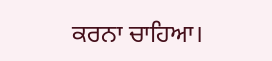ਕਰਨਾ ਚਾਹਿਆ।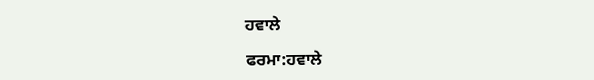ਹਵਾਲੇ

ਫਰਮਾ:ਹਵਾਲੇ